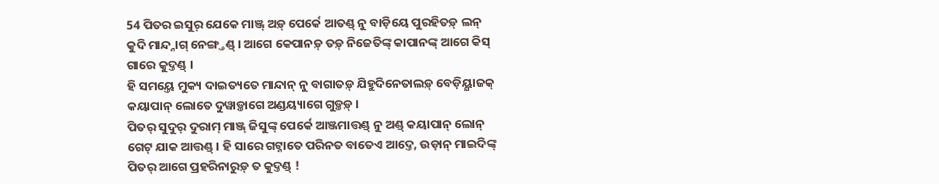54 ପିତର ଇସୁର୍ ଯେକେ ମାଞ୍ଜ୍ ଅଡ଼୍ ପେର୍କେ ଆତଣ୍ଡ୍ ନୁ ବାଡ଼ିୟେ ପୁରହିତଡ଼୍ ଲନ୍ କୁଦି ମାନ୍ଦ୍ନାଗ୍ ନେଙ୍ଗ୍ତଣ୍ଡ୍ । ଆଗେ କେପାନଡ଼୍ ତଡ଼୍ ନିଜେତିଙ୍କ୍ କାପାନଙ୍କ୍ ଆଗେ କିସ୍ ଗାରେ କୁଦ୍ତଣ୍ଡ୍ ।
ହି ସମୟ୍ତେ ମୁକ୍ୟ ଦାଇତ୍ୟତେ ମାନ୍ଦାନ୍ ନୁ ବାଗାତଡ଼୍ ଯିହୁଦିନେତାଲଡ଼୍ ବେଡ଼ିୟ୍ଯାଜକ୍ କୟାପାନ୍ ଲୋତେ ଦୁୱାଡ଼୍ତାଗେ ଅଣ୍ଡୟ୍ୟାଗେ ଗୁଡ଼୍ତଡ଼୍ ।
ପିତର୍ ସୁଦୁର୍ ଦୁରାମ୍ ମାଞ୍ଜ୍ ଜିସୁଙ୍କ୍ ପେର୍କେ ଆଞ୍ଜମାତ୍ତଣ୍ଡ୍ ନୁ ଅଣ୍ଡ୍ କୟାପାନ୍ ଲୋନ୍ ଗେଟ୍ ଯାକ ଆତ୍ତଣ୍ଡ୍ । ହି ସାରେ ଗଟ୍ନାତେ ପରିନତ ବାତେଏ ଆଦ୍ତେ, ଉଡ଼ାନ୍ ମାଇଦିଙ୍କ୍ ପିତର୍ ଆଗେ ପ୍ରହରିନାରୁଡ଼୍ ତ କୁଦ୍ତଣ୍ଡ୍ !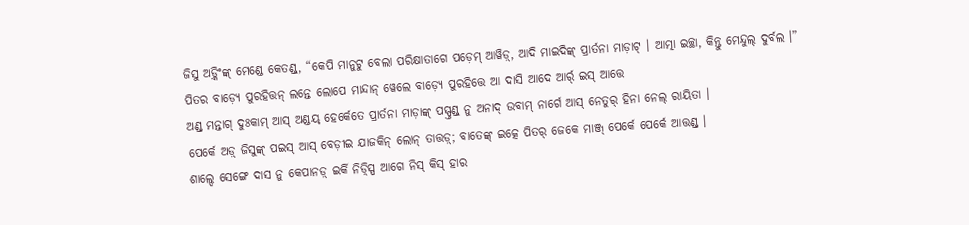ଜିସୁ ଅଡ଼୍କିଂଙ୍କ୍ ମେଣ୍ଡେ କେତଣ୍ଡ୍, “କେପି ମାନୁଟୁ ବେଲା ପରିକ୍ଷାତାଗେ ପଡ଼େମ୍ ଆୱିଡ଼୍, ଆଦି ମାଇଦିଙ୍କ୍ ପ୍ରାର୍ତନା ମାଡ଼ାଟ୍ । ଆତ୍ମା ଇଚ୍ଛା, କିନ୍ତୁ ମେନ୍ଦୁଲ୍ ଦୁର୍ବଲ ।”
ପିତର ବାଡ଼୍ୟେ ପୁରହିତ୍ତନ୍ ଲନ୍ତେ ଲୋପେ ମାନ୍ଦାନ୍ ୱେଲେ ବାଡ଼୍ୟେ ପୁରହିତ୍ତେ ଆ ଦାସି ଆଦେ ଆର୍ର୍ ଇସ୍ ଆତ୍ତେ
ଅଣ୍ଡ୍ ମନ୍ତାଗ୍ ଦୁଃକାମ୍ ଆସ୍ ଅଣ୍ଡୟ୍ ହେର୍କେତେ ପ୍ରାର୍ତନା ମାଡ଼ାଙ୍କ୍ ପସ୍ପ୍ତଣ୍ଡ୍ ନୁ ଅନାଦ୍ ଉବାମ୍ ନାର୍ଗେ ଆସ୍ ନେତୁର୍ ହିନା ନେଲ୍ ରାୟିତା ।
ପେର୍କେ ଅଡ଼୍ ଜିସୁଙ୍କ୍ ପଇସ୍ ଆସ୍ ବେଡ଼ୀଇ ଯାଜକିନ୍ ଲୋନ୍ ତାତ୍ତଡ଼୍; ବାତେଙ୍କ୍ ଇତ୍କେ ପିତର୍ ଜେକେ ମାଞ୍ଜ୍ ପେର୍କେ ପେର୍କେ ଆତ୍ତଣ୍ଡ୍ ।
ଶାଲ୍ଦେ ସେଙ୍ଗେ ଦାସ ନୁ କେପାନଡ଼୍ ଇର୍କି ନିଡ଼୍ସ୍ପି ଆଗେ ନିସ୍ କିସ୍ ହାର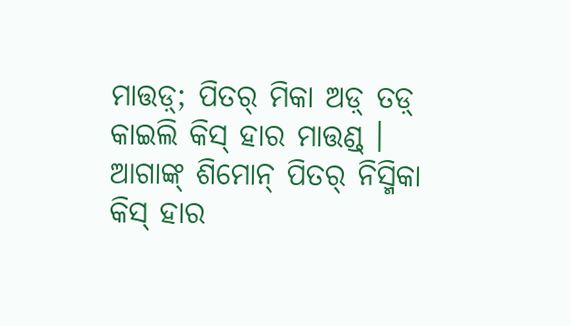ମାତ୍ତଡ଼୍; ପିତର୍ ମିକା ଅଡ଼୍ ତଡ଼୍ କାଇଲି କିସ୍ ହାର ମାତ୍ତଣ୍ଡ୍ ।
ଆଗାଙ୍କ୍ ଶିମୋନ୍ ପିତର୍ ନିସ୍ମିକା କିସ୍ ହାର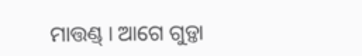ମାତ୍ତଣ୍ଡ୍ । ଆଗେ ଗୁଡ଼୍ତା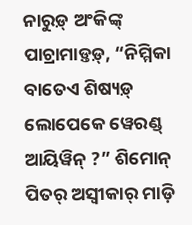ନାରୁଡ଼୍ ଅଂକିଙ୍କ୍ ପାଚ୍ରାମାଡ଼୍ତଡ଼୍, “ନିମ୍ମିକା ବାତେଏ ଶିଷ୍ୟଡ଼୍ ଲୋପେକେ ୱେରଣ୍ଡ୍ ଆୟିୱିନ୍ ?” ଶିମୋନ୍ ପିତର୍ ଅସ୍ୱୀକାର୍ ମାଡ଼ି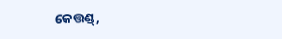କେତ୍ତଣ୍ଡ୍,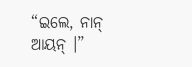“ଇଲେ, ନାନ୍ ଆୟନ୍ ।”